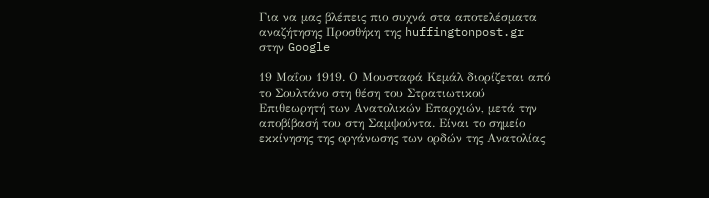Για να μας βλέπεις πιο συχνά στα αποτελέσματα αναζήτησης Προσθήκη της huffingtonpost.gr στην Google

19 Μαΐου 1919. Ο Μουσταφά Κεμάλ διορίζεται από το Σουλτάνο στη θέση του Στρατιωτικού Επιθεωρητή των Ανατολικών Επαρχιών, μετά την αποβίβασή του στη Σαμψούντα. Είναι το σημείο εκκίνησης της οργάνωσης των ορδών της Ανατολίας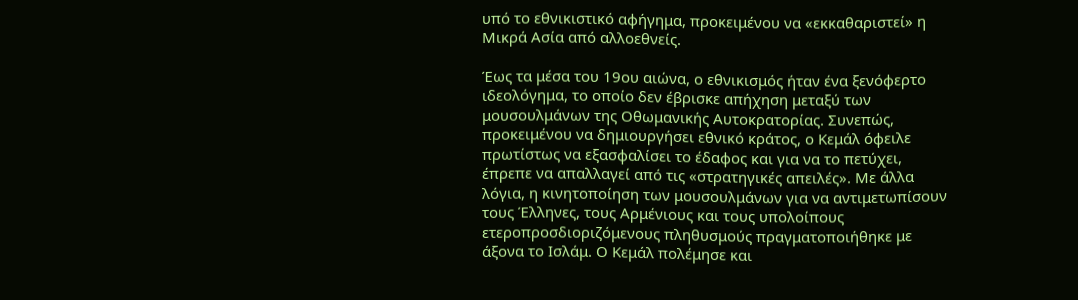υπό το εθνικιστικό αφήγημα, προκειμένου να «εκκαθαριστεί» η Μικρά Ασία από αλλοεθνείς.

Έως τα μέσα του 19ου αιώνα, ο εθνικισμός ήταν ένα ξενόφερτο ιδεολόγημα, το οποίο δεν έβρισκε απήχηση μεταξύ των μουσουλμάνων της Οθωμανικής Αυτοκρατορίας. Συνεπώς, προκειμένου να δημιουργήσει εθνικό κράτος, ο Κεμάλ όφειλε πρωτίστως να εξασφαλίσει το έδαφος και για να το πετύχει, έπρεπε να απαλλαγεί από τις «στρατηγικές απειλές». Με άλλα λόγια, η κινητοποίηση των μουσουλμάνων για να αντιμετωπίσουν τους Έλληνες, τους Αρμένιους και τους υπολοίπους ετεροπροσδιοριζόμενους πληθυσμούς πραγματοποιήθηκε με άξονα το Ισλάμ. Ο Κεμάλ πολέμησε και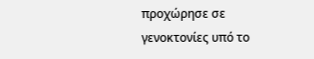προχώρησε σε γενοκτονίες υπό το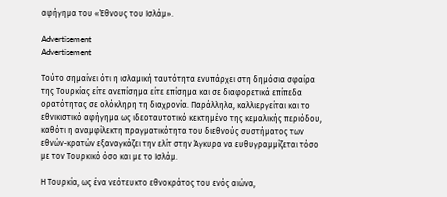αφήγημα του «Έθνους του Ισλάμ».

Advertisement
Advertisement

Τούτο σημαίνει ότι η ισλαμική ταυτότητα ενυπάρχει στη δημόσια σφαίρα της Τουρκίας είτε ανεπίσημα είτε επίσημα και σε διαφορετικά επίπεδα ορατότητας σε ολόκληρη τη διαχρονία. Παράλληλα, καλλιεργείται και το εθνικιστικό αφήγημα ως ιδεοταυτοτικό κεκτημένο της κεμαλικής περιόδου, καθότι η αναμφίλεκτη πραγματικότητα του διεθνούς συστήματος των εθνών-κρατών εξαναγκάζει την ελίτ στην Άγκυρα να ευθυγραμμίζεται τόσο με τον Τουρκικό όσο και με το Ισλάμ.

Η Τουρκία, ως ένα νεότευκτο εθνοκράτος του ενός αιώνα,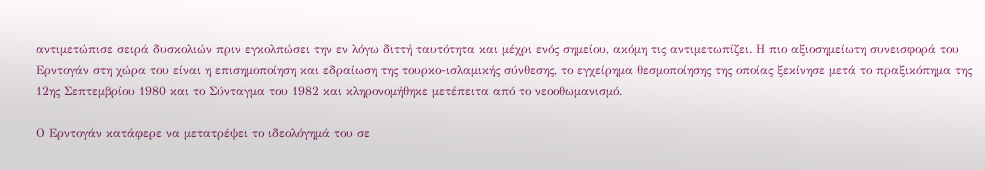αντιμετώπισε σειρά δυσκολιών πριν εγκολπώσει την εν λόγω διττή ταυτότητα και μέχρι ενός σημείου, ακόμη τις αντιμετωπίζει. Η πιο αξιοσημείωτη συνεισφορά του Ερντογάν στη χώρα του είναι η επισημοποίηση και εδραίωση της τουρκο-ισλαμικής σύνθεσης, το εγχείρημα θεσμοποίησης της οποίας ξεκίνησε μετά το πραξικόπημα της 12ης Σεπτεμβρίου 1980 και το Σύνταγμα του 1982 και κληρονομήθηκε μετέπειτα από το νεοοθωμανισμό.

Ο Ερντογάν κατάφερε να μετατρέψει το ιδεολόγημά του σε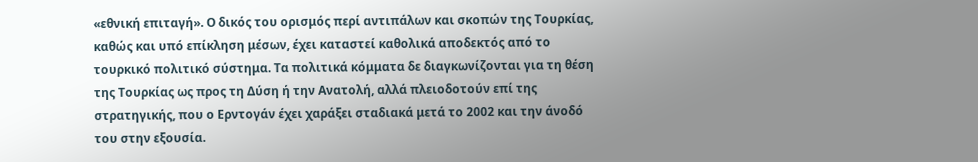«εθνική επιταγή». Ο δικός του ορισμός περί αντιπάλων και σκοπών της Τουρκίας, καθώς και υπό επίκληση μέσων, έχει καταστεί καθολικά αποδεκτός από το τουρκικό πολιτικό σύστημα. Τα πολιτικά κόμματα δε διαγκωνίζονται για τη θέση της Τουρκίας ως προς τη Δύση ή την Ανατολή, αλλά πλειοδοτούν επί της στρατηγικής, που ο Ερντογάν έχει χαράξει σταδιακά μετά το 2002 και την άνοδό του στην εξουσία.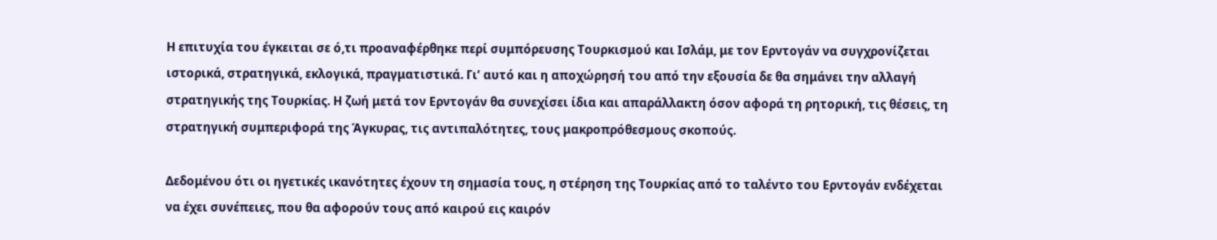Η επιτυχία του έγκειται σε ό,τι προαναφέρθηκε περί συμπόρευσης Τουρκισμού και Ισλάμ, με τον Ερντογάν να συγχρονίζεται ιστορικά, στρατηγικά, εκλογικά, πραγματιστικά. Γι’ αυτό και η αποχώρησή του από την εξουσία δε θα σημάνει την αλλαγή στρατηγικής της Τουρκίας. Η ζωή μετά τον Ερντογάν θα συνεχίσει ίδια και απαράλλακτη όσον αφορά τη ρητορική, τις θέσεις, τη στρατηγική συμπεριφορά της Άγκυρας, τις αντιπαλότητες, τους μακροπρόθεσμους σκοπούς.

Δεδομένου ότι οι ηγετικές ικανότητες έχουν τη σημασία τους, η στέρηση της Τουρκίας από το ταλέντο του Ερντογάν ενδέχεται να έχει συνέπειες, που θα αφορούν τους από καιρού εις καιρόν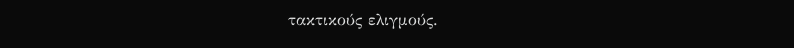τακτικούς ελιγμούς.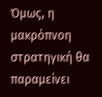Όμως, η μακρόπνοη στρατηγική θα παραμείνει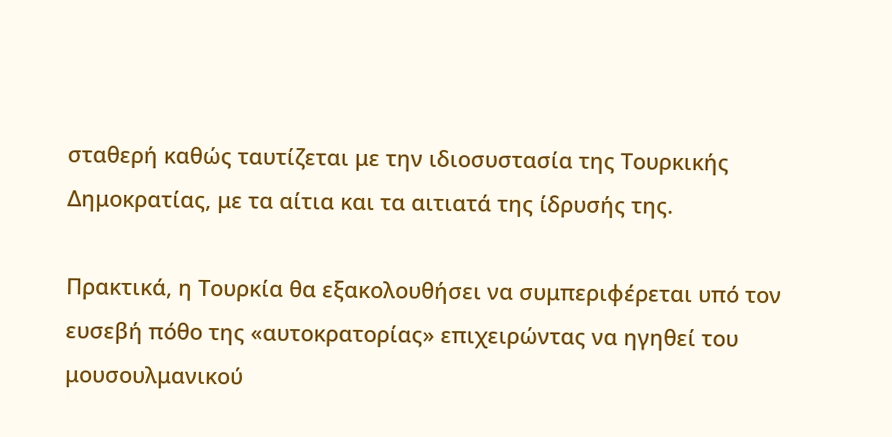σταθερή καθώς ταυτίζεται με την ιδιοσυστασία της Τουρκικής Δημοκρατίας, με τα αίτια και τα αιτιατά της ίδρυσής της.

Πρακτικά, η Τουρκία θα εξακολουθήσει να συμπεριφέρεται υπό τον ευσεβή πόθο της «αυτοκρατορίας» επιχειρώντας να ηγηθεί του μουσουλμανικού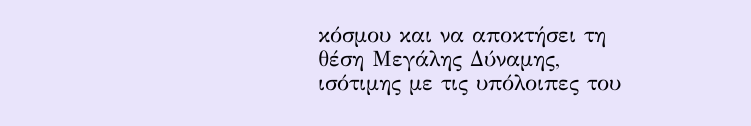κόσμου και να αποκτήσει τη θέση Μεγάλης Δύναμης, ισότιμης με τις υπόλοιπες του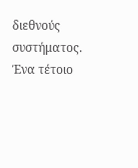διεθνούς συστήματος. Ένα τέτοιο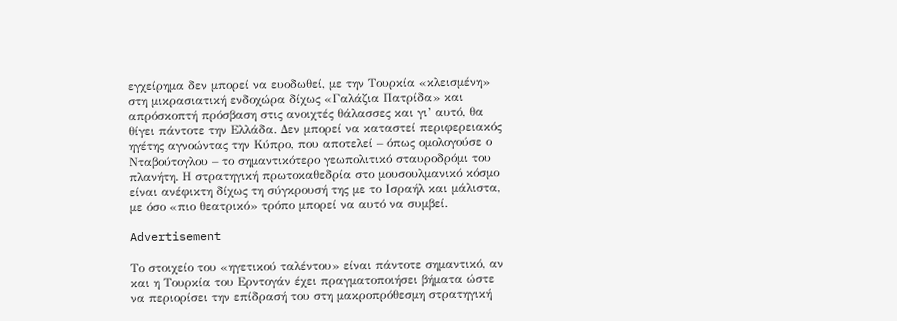εγχείρημα δεν μπορεί να ευοδωθεί, με την Τουρκία «κλεισμένη» στη μικρασιατική ενδοχώρα δίχως «Γαλάζια Πατρίδα» και απρόσκοπτή πρόσβαση στις ανοιχτές θάλασσες και γι’ αυτό, θα θίγει πάντοτε την Ελλάδα. Δεν μπορεί να καταστεί περιφερειακός ηγέτης αγνοώντας την Κύπρο, που αποτελεί – όπως ομολογούσε ο Νταβούτογλου – το σημαντικότερο γεωπολιτικό σταυροδρόμι του πλανήτη. Η στρατηγική πρωτοκαθεδρία στο μουσουλμανικό κόσμο είναι ανέφικτη δίχως τη σύγκρουσή της με το Ισραήλ και μάλιστα, με όσο «πιο θεατρικό» τρόπο μπορεί να αυτό να συμβεί.

Advertisement

Το στοιχείο του «ηγετικού ταλέντου» είναι πάντοτε σημαντικό, αν και η Τουρκία του Ερντογάν έχει πραγματοποιήσει βήματα ώστε να περιορίσει την επίδρασή του στη μακροπρόθεσμη στρατηγική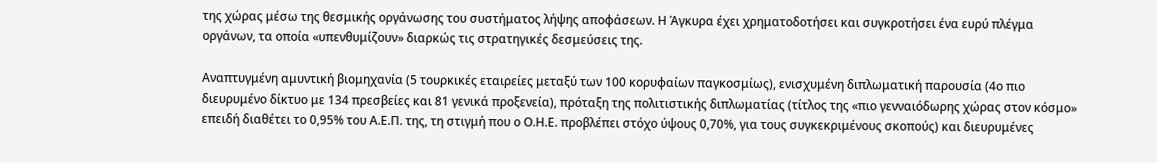της χώρας μέσω της θεσμικής οργάνωσης του συστήματος λήψης αποφάσεων. Η Άγκυρα έχει χρηματοδοτήσει και συγκροτήσει ένα ευρύ πλέγμα οργάνων, τα οποία «υπενθυμίζουν» διαρκώς τις στρατηγικές δεσμεύσεις της.

Αναπτυγμένη αμυντική βιομηχανία (5 τουρκικές εταιρείες μεταξύ των 100 κορυφαίων παγκοσμίως), ενισχυμένη διπλωματική παρουσία (4ο πιο διευρυμένο δίκτυο με 134 πρεσβείες και 81 γενικά προξενεία), πρόταξη της πολιτιστικής διπλωματίας (τίτλος της «πιο γενναιόδωρης χώρας στον κόσμο» επειδή διαθέτει το 0,95% του Α.Ε.Π. της, τη στιγμή που ο Ο.Η.Ε. προβλέπει στόχο ύψους 0,70%, για τους συγκεκριμένους σκοπούς) και διευρυμένες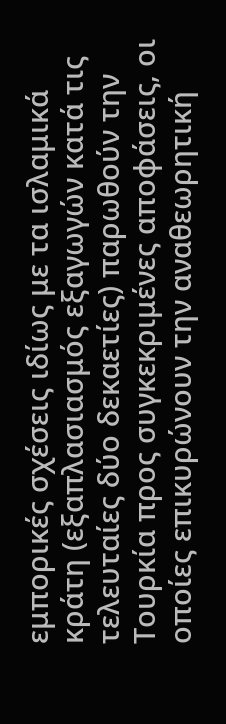εμπορικές σχέσεις ιδίως με τα ισλαμικά κράτη (εξαπλασιασμός εξαγωγών κατά τις τελευταίες δύο δεκαετίες) παρωθούν την Τουρκία προς συγκεκριμένες αποφάσεις, οι οποίες επικυρώνουν την αναθεωρητική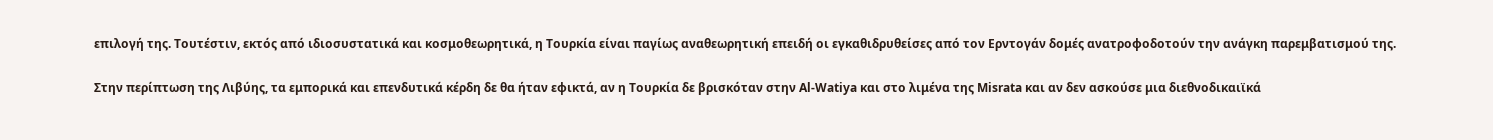επιλογή της. Τουτέστιν, εκτός από ιδιοσυστατικά και κοσμοθεωρητικά, η Τουρκία είναι παγίως αναθεωρητική επειδή οι εγκαθιδρυθείσες από τον Ερντογάν δομές ανατροφοδοτούν την ανάγκη παρεμβατισμού της.

Στην περίπτωση της Λιβύης, τα εμπορικά και επενδυτικά κέρδη δε θα ήταν εφικτά, αν η Τουρκία δε βρισκόταν στην Al-Watiya και στο λιμένα της Misrata και αν δεν ασκούσε μια διεθνοδικαιϊκά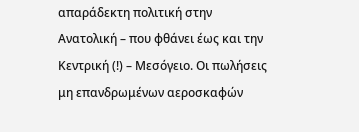απαράδεκτη πολιτική στην Ανατολική – που φθάνει έως και την Κεντρική (!) – Μεσόγειο. Οι πωλήσεις μη επανδρωμένων αεροσκαφών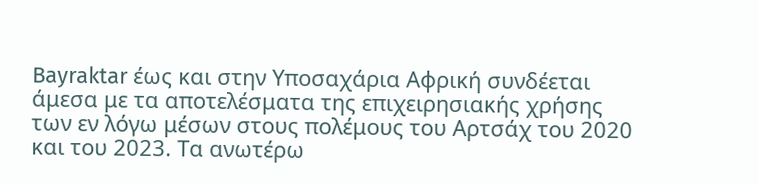Bayraktar έως και στην Υποσαχάρια Αφρική συνδέεται άμεσα με τα αποτελέσματα της επιχειρησιακής χρήσης των εν λόγω μέσων στους πολέμους του Αρτσάχ του 2020 και του 2023. Τα ανωτέρω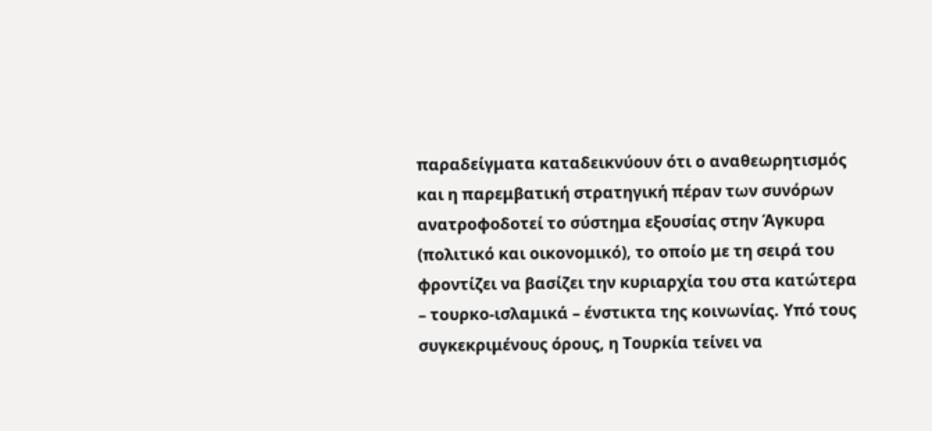παραδείγματα καταδεικνύουν ότι ο αναθεωρητισμός και η παρεμβατική στρατηγική πέραν των συνόρων ανατροφοδοτεί το σύστημα εξουσίας στην Άγκυρα (πολιτικό και οικονομικό), το οποίο με τη σειρά του φροντίζει να βασίζει την κυριαρχία του στα κατώτερα – τουρκο-ισλαμικά – ένστικτα της κοινωνίας. Υπό τους συγκεκριμένους όρους, η Τουρκία τείνει να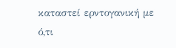καταστεί ερντογανική με ό,τι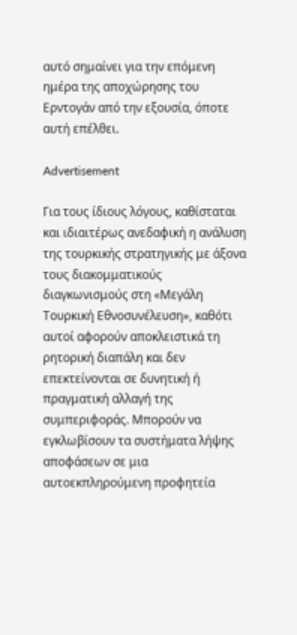αυτό σημαίνει για την επόμενη ημέρα της αποχώρησης του Ερντογάν από την εξουσία, όποτε αυτή επέλθει.

Advertisement

Για τους ίδιους λόγους, καθίσταται και ιδιαιτέρως ανεδαφική η ανάλυση της τουρκικής στρατηγικής με άξονα τους διακομματικούς διαγκωνισμούς στη «Μεγάλη Τουρκική Εθνοσυνέλευση», καθότι αυτοί αφορούν αποκλειστικά τη ρητορική διαπάλη και δεν επεκτείνονται σε δυνητική ή πραγματική αλλαγή της συμπεριφοράς. Μπορούν να εγκλωβίσουν τα συστήματα λήψης αποφάσεων σε μια αυτοεκπληρούμενη προφητεία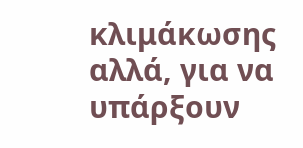κλιμάκωσης αλλά, για να υπάρξουν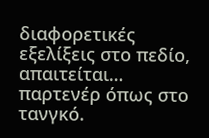διαφορετικές εξελίξεις στο πεδίο, απαιτείται… παρτενέρ όπως στο τανγκό.